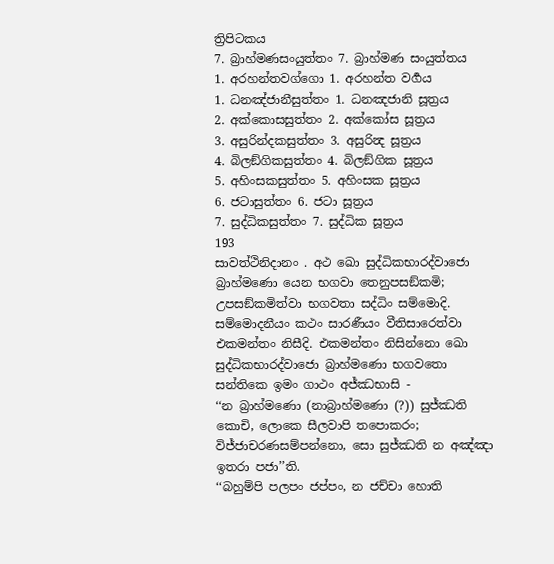ත්‍රිපිටකය
7. බ්‍රාහ්මණසංයුත්තං 7. බ්‍රාහ්මණ සංයුත්තය
1. අරහන්තවග්ගො 1. අරහන්ත වර්‍ගය
1. ධනඤ්ජානීසුත්තං 1. ධනඤජානි සූත්‍රය
2. අක්කොසසුත්තං 2. අක්කෝස සූත්‍රය
3. අසුරින්දකසුත්තං 3. අසුරින්‍ද සූත්‍රය
4. බිලඞ්ගිකසුත්තං 4. බිලඞ්ගික සූත්‍රය
5. අහිංසකසුත්තං 5. අහිංසක සූත්‍රය
6. ජටාසුත්තං 6. ජටා සූත්‍රය
7. සුද්ධිකසුත්තං 7. සුද්ධික සූත්‍රය
193
සාවත්ථිනිදානං . අථ ඛො සුද්ධිකභාරද්වාජො බ්‍රාහ්මණො යෙන භගවා තෙනුපසඞ්කමි; උපසඞ්කමිත්වා භගවතා සද්ධිං සම්මොදි. සම්මොදනීයං කථං සාරණීයං වීතිසාරෙත්වා එකමන්තං නිසීදි. එකමන්තං නිසින්නො ඛො සුද්ධිකභාරද්වාජො බ්‍රාහ්මණො භගවතො සන්තිකෙ ඉමං ගාථං අජ්ඣභාසි -
‘‘න බ්‍රාහ්මණො (නාබ්‍රාහ්මණො (?)) සුජ්ඣති කොචි, ලොකෙ සීලවාපි තපොකරං;
විජ්ජාචරණසම්පන්නො, සො සුජ්ඣති න අඤ්ඤා ඉතරා පජා’’ති.
‘‘බහුම්පි පලපං ජප්පං, න ජච්චා හොති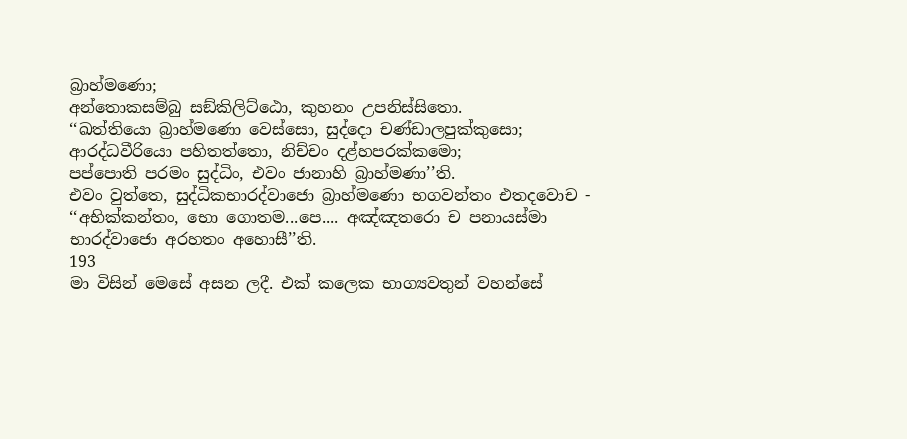බ්‍රාහ්මණො;
අන්තොකසම්බු සඞ්කිලිට්ඨො, කුහනං උපනිස්සිතො.
‘‘ඛත්තියො බ්‍රාහ්මණො වෙස්සො, සුද්දො චණ්ඩාලපුක්කුසො;
ආරද්ධවීරියො පහිතත්තො, නිච්චං දළ්හපරක්කමො;
පප්පොති පරමං සුද්ධිං, එවං ජානාහි බ්‍රාහ්මණා’’ති.
එවං වුත්තෙ, සුද්ධිකභාරද්වාජො බ්‍රාහ්මණො භගවන්තං එතදවොච - ‘‘අභික්කන්තං, භො ගොතම...පෙ.... අඤ්ඤතරො ච පනායස්මා භාරද්වාජො අරහතං අහොසී’’ති.
193
මා විසින් මෙසේ අසන ලදී. එක් කලෙක භාග්‍යවතුන් වහන්සේ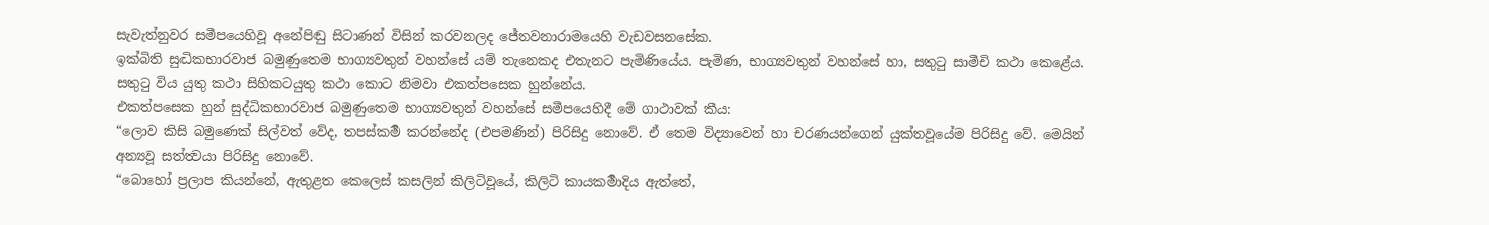සැවැත්නුවර සමීපයෙහිවූ අනේපිඬු සිටාණන් විසින් කරවනලද ජේතවනාරාමයෙහි වැඩවසනසේක.
ඉක්බිති සුද්‍ධිකභාරවාජ බමුණුතෙම භාග්‍යවතුන් වහන්සේ යම් තැනෙකද එතැනට පැමිණියේය. පැමිණ, භාග්‍යවතුන් වහන්සේ හා, සතුටු සාමීචි කථා කෙළේය. සතුටු විය යුතු කථා සිහිකටයුතු කථා කොට නිමවා එකත්පසෙක හුන්නේය.
එකත්පසෙක හුන් සුද්ධිකභාරවාජ බමුණුතෙම භාග්‍යවතුන් වහන්සේ සමීපයෙහිදී මේ ගාථාවක් කීය:
“ලොව කිසි බමුණෙක් සිල්වත් වේද, තපස්කර්‍ම කරන්නේද (එපමණින්) පිරිසිදු නොවේ. ඒ තෙම විද්‍යාවෙන් හා චරණයන්ගෙන් යුක්තවූයේම පිරිසිදු වේ. මෙයින් අන්‍යවූ සත්ත්‍වයා පිරිසිදු නොවේ.
“බොහෝ ප්‍රලාප කියන්නේ, ඇතුළත කෙලෙස් කසලින් කිලිටිවූයේ, කිලිටි කායකර්‍මාදිය ඇත්තේ,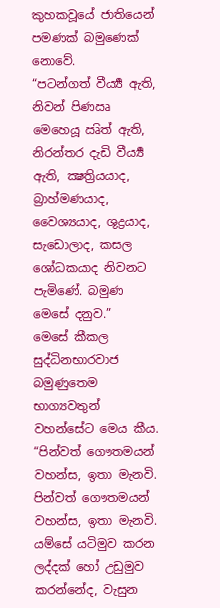කුහකවූයේ ජාතියෙන් පමණක් බමුණෙක් නොවේ.
“පටන්ගත් වීර්‍ය්‍ය ඇති, නිවන් පිණඍ මෙහෙයූ ඍිත් ඇති, නිරන්තර දැඩි වීර්‍ය්‍ය ඇති, ක්‍ෂත්‍රියයාද, බ්‍රාහ්මණයාද, වෛශ්‍යයාද, ශුද්‍රයාද, සැඩොලාද, කසල ශෝධකයාද නිවනට පැමිණේ. බමුණ මෙසේ දනුව.”
මෙසේ කීකල සුද්ධිනභාරවාජ බමුණුතෙම භාග්‍යවතුන් වහන්සේට මෙය කීය. “පින්වත් ගෞතමයන් වහන්ස, ඉතා මැනවි. පින්වත් ගෞතමයන් වහන්ස, ඉතා මැනවි. යම්සේ යටිමුව කරන ලද්දක් හෝ උඩුමුව කරන්නේද, වැසුන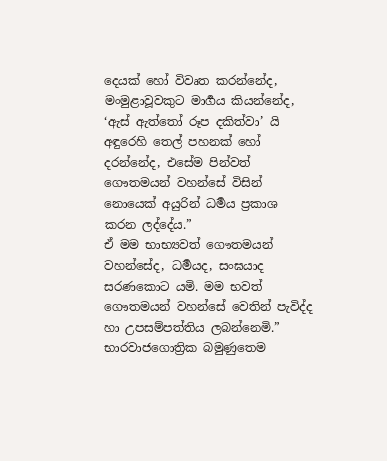දෙයක් හෝ විවෘත කරන්නේද, මංමුළාවූවකුට මාර්‍ගය කියන්නේද, ‘ඇස් ඇත්තෝ රූප දකිත්වා’ යි අඳුරෙහි තෙල් පහනක් හෝ දරන්නේද, එසේම පින්වත් ගෞතමයන් වහන්සේ විසින් නොයෙක් අයුරින් ධර්‍මය ප්‍රකාශ කරන ලද්දේය.”
ඒ මම භාභ්‍යවත් ගෞතමයන් වහන්සේද, ධර්‍මයද, සංඝයාද සරණකොට යමි. මම භවත් ගෞතමයන් වහන්සේ වෙතින් පැවිද්ද හා උපසම්පත්තිය ලබන්නෙමි.”
භාරවාජගොත්‍රික බමුණුතෙම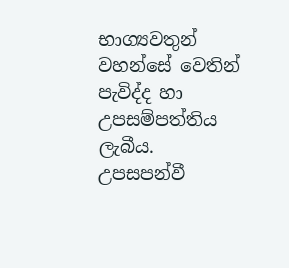භාග්‍යවතුන් වහන්සේ වෙතින් පැවිද්ද හා උපසම්පත්තිය ලැබීය.
උපසපන්වී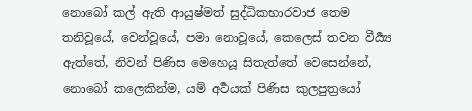නොබෝ කල් ඇති ආයුෂ්මත් සුද්ධිකභාරවාජ තෙම තනිවූයේ, වෙන්වූයේ, පමා නොවූයේ, කෙලෙස් තවන වීර්‍ය්‍ය ඇත්තේ, නිවන් පිණිස මෙහෙයූ සිතැත්තේ වෙසෙන්නේ, නොබෝ කලෙකින්ම, යම් අර්‍ථයක් පිණිස කුලපුත්‍රයෝ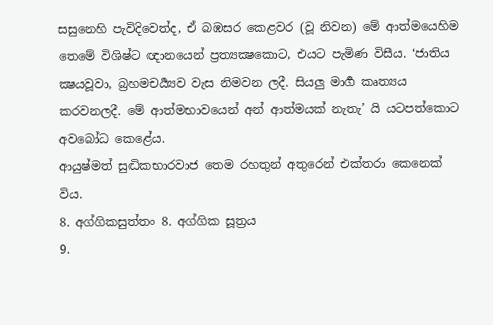සසුනෙහි පැවිදිවෙත්ද, ඒ බඹසර කෙළවර (වූ නිවන) මේ ආත්මයෙහිම තෙමේ විශිෂ්ට ඥානයෙන් ප්‍රත්‍යක්‍ෂකොට, එයට පැමිණ විසීය. ‘ජාතිය ක්‍ෂයවූවා, බ්‍රහමචර්‍ය්‍යව වැස නිමවන ලදී. සියලු මාර්‍ග කෘත්‍යය කරවනලදී. මේ ආත්මභාවයෙන් අන් ආත්මයක් නැතැ’ යි යටපත්කොට අවබෝධ කෙළේය.
ආයුෂ්මත් සුද්‍ධිකභාරවාජ තෙම රහතුන් අතුරෙන් එක්තරා කෙනෙක් විය.
8. අග්ගිකසුත්තං 8. අග්ගික සූත්‍රය
9.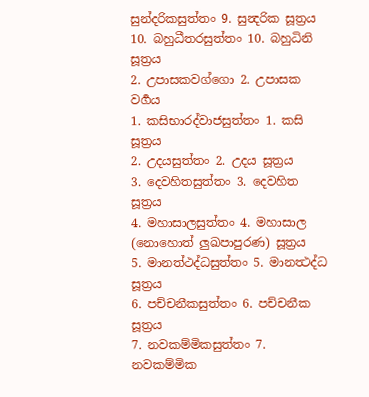සුන්දරිකසුත්තං 9. සුන්‍දරික සූත්‍රය
10. බහුධීතරසුත්තං 10. බහුධිනි සූත්‍රය
2. උපාසකවග්ගො 2. උපාසක වර්‍ගය
1. කසිභාරද්වාජසුත්තං 1. කසි සූත්‍රය
2. උදයසුත්තං 2. උදය සූත්‍රය
3. දෙවහිතසුත්තං 3. දෙවහිත සූත්‍රය
4. මහාසාලසුත්තං 4. මහාසාල (නොහොත් ලුඛපාපුරණ) සූත්‍රය
5. මානත්ථද්ධසුත්තං 5. මානත්‍ථද්ධ සූත්‍රය
6. පච්චනීකසුත්තං 6. පච්චනීක සූත්‍රය
7. නවකම්මිකසුත්තං 7. නවකම්මික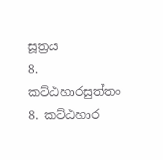සූත්‍රය
8. කට්ඨහාරසුත්තං 8. කට්ඨහාර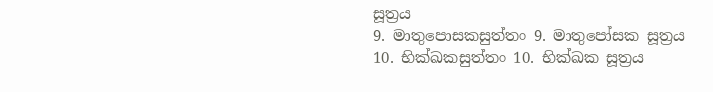සූත්‍රය
9. මාතුපොසකසුත්තං 9. මාතුපෝසක සූත්‍රය
10. භික්ඛකසුත්තං 10. භික්ඛක සූත්‍රය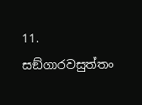11. සඞ්ගාරවසුත්තං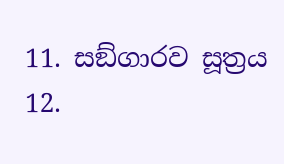11. සඞ්ගාරව සූත්‍රය
12.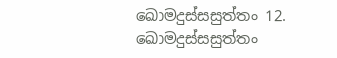ඛොමදුස්සසුත්තං 12. ඛොමදුස්සසුත්තං